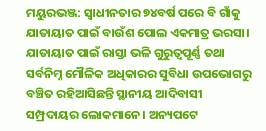ମୟୁରଭଞ୍ଜ: ସ୍ବାଧୀନତାର ୭୪ବର୍ଷ ପରେ ବି ଗାଁକୁ ଯାତାୟାତ ପାଇଁ ବାଉଁଶ ପୋଲ ଏକମାତ୍ର ଭରସା। ଯାତାୟାତ ପାଇଁ ରାସ୍ତା ଭଳି ଗୁରୁତ୍ୱପୂର୍ଣ୍ଣ ତଥା ସର୍ବନିମ୍ନ ମୌଳିକ ଅଧିକାରର ସୁବିଧା ଉପଭୋଗରୁ ବଞ୍ଚିତ ରହିଆସିଛନ୍ତି ସ୍ଥାନୀୟ ଆଦିବାସୀ ସମ୍ପ୍ରଦାୟର ଲୋକମାନେ। ଅନ୍ୟପଟେ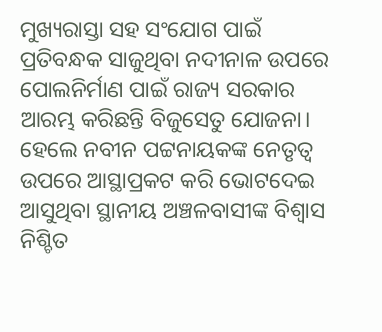ମୁଖ୍ୟରାସ୍ତା ସହ ସଂଯୋଗ ପାଇଁ ପ୍ରତିବନ୍ଧକ ସାଜୁଥିବା ନଦୀନାଳ ଉପରେ ପୋଲନିର୍ମାଣ ପାଇଁ ରାଜ୍ୟ ସରକାର ଆରମ୍ଭ କରିଛନ୍ତି ବିଜୁସେତୁ ଯୋଜନା। ହେଲେ ନବୀନ ପଟ୍ଟନାୟକଙ୍କ ନେତୃତ୍ୱ ଉପରେ ଆସ୍ଥାପ୍ରକଟ କରି ଭୋଟଦେଇ ଆସୁଥିବା ସ୍ଥାନୀୟ ଅଞ୍ଚଳବାସୀଙ୍କ ବିଶ୍ୱାସ ନିଶ୍ଚିତ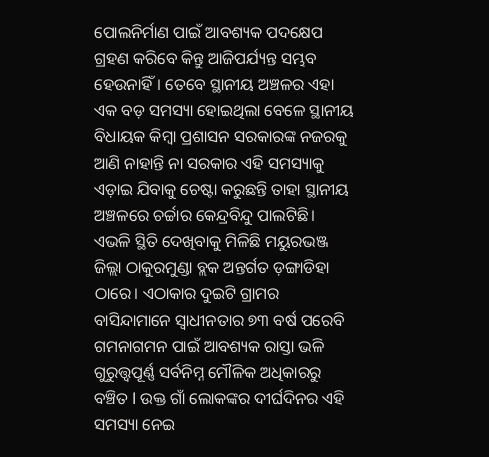ପୋଲନିର୍ମାଣ ପାଇଁ ଆବଶ୍ୟକ ପଦକ୍ଷେପ ଗ୍ରହଣ କରିବେ କିନ୍ତୁ ଆଜିପର୍ଯ୍ୟନ୍ତ ସମ୍ଭବ ହେଉନାହିଁ। ତେବେ ସ୍ଥାନୀୟ ଅଞ୍ଚଳର ଏହା ଏକ ବଡ଼ ସମସ୍ୟା ହୋଇଥିଲା ବେଳେ ସ୍ଥାନୀୟ ବିଧାୟକ କିମ୍ବା ପ୍ରଶାସନ ସରକାରଙ୍କ ନଜରକୁ ଆଣି ନାହାନ୍ତି ନା ସରକାର ଏହି ସମସ୍ୟାକୁ ଏଡ଼ାଇ ଯିବାକୁ ଚେଷ୍ଟା କରୁଛନ୍ତି ତାହା ସ୍ଥାନୀୟ ଅଞ୍ଚଳରେ ଚର୍ଚ୍ଚାର କେନ୍ଦ୍ରବିନ୍ଦୁ ପାଲଟିଛି। ଏଭଳି ସ୍ଥିତି ଦେଖିବାକୁ ମିଳିଛି ମୟୁରଭଞ୍ଜ ଜିଲ୍ଲା ଠାକୁରମୁଣ୍ଡା ବ୍ଲକ ଅନ୍ତର୍ଗତ ଡ଼ଙ୍ଗାଡିହା ଠାରେ। ଏଠାକାର ଦୁଇଟି ଗ୍ରାମର ବାସିନ୍ଦାମାନେ ସ୍ଵାଧୀନତାର ୭୩ ବର୍ଷ ପରେବି ଗମନାଗମନ ପାଇଁ ଆବଶ୍ୟକ ରାସ୍ତା ଭଳି ଗୁରୁତ୍ତ୍ୱପୂର୍ଣ୍ଣ ସର୍ବନିମ୍ନ ମୌଳିକ ଅଧିକାରରୁ ବଞ୍ଚିତ l ଉକ୍ତ ଗାଁ ଲୋକଙ୍କର ଦୀର୍ଘଦିନର ଏହି ସମସ୍ୟା ନେଇ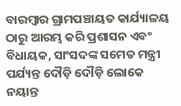ବାରମ୍ବାର ଗ୍ରାମପଞ୍ଚାୟତ କାର୍ଯ୍ୟାଳୟ ଠାରୁ ଆରମ୍ଭ କରି ପ୍ରଶାସନ ଏବଂ ବିଧାୟକ, ସାଂସଦଙ୍କ ସମେତ ମନ୍ତ୍ରୀ ପର୍ଯ୍ୟନ୍ତ ଦୌଡ଼ି ଦୌଡ଼ି ଲୋକେ ନୟାନ୍ତ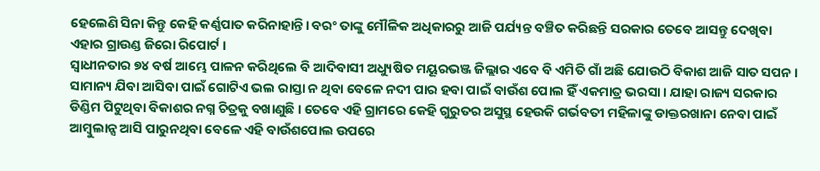ହେଲେଣି ସିନା କିନ୍ତୁ କେହି କର୍ଣ୍ଣପାତ କରିନାହାନ୍ତି। ବରଂ ତାଙ୍କୁ ମୌଳିକ ଅଧିକାରରୁ ଆଜି ପର୍ଯ୍ୟନ୍ତ ବଞ୍ଚିତ କରିଛନ୍ତି ସରକାର ତେବେ ଆସନ୍ତୁ ଦେଖିବା ଏହାର ଗ୍ରାଉଣ୍ଡ ଜିରୋ ରିପୋର୍ଟ ।
ସ୍ୱାଧୀନତାର ୭୪ ବର୍ଷ ଆମ୍ଭେ ପାଳନ କରିଥିଲେ ବି ଆଦିବାସୀ ଅଧ୍ୟୁଷିତ ମୟୂରଭଞ୍ଜ ଜିଲ୍ଲାର ଏବେ ବି ଏମିତି ଗାଁ ଅଛି ଯୋଉଠି ବିକାଶ ଆଜି ସାତ ସପନ । ସାମାନ୍ୟ ଯିବା ଆସିବା ପାଇଁ ଗୋଟିଏ ଭଲ ରାସ୍ତା ନ ଥିବା ବେଳେ ନଦୀ ପାର ହବା ପାଇଁ ବାଉଁଶ ପୋଲ ହିଁ ଏକମାତ୍ର ଭରସା । ଯାହା ରାଜ୍ୟ ସରକାର ଡିଣ୍ଡିମ ପିଟୁଥିବା ବିକାଶର ନଗ୍ନ ଚିତ୍ରକୁ ବଖାଣୁଛି । ତେବେ ଏହି ଗ୍ରାମରେ କେହି ଗୁରୁତର ଅସୁସ୍ଥ ହେଉକି ଗର୍ଭବତୀ ମହିଳାଙ୍କୁ ଡାକ୍ତରଖାନା ନେବା ପାଇଁ ଆମ୍ବୁଲାନ୍ସ ଆସି ପାରୁନଥିବା ବେଳେ ଏହି ବାଉଁଶପୋଲ ଉପରେ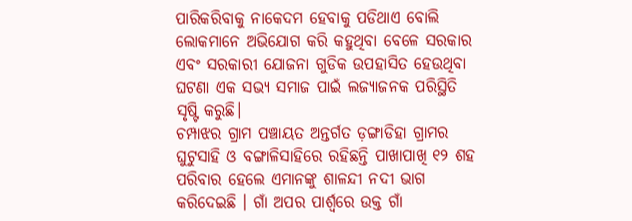ପାରିକରିବାକୁ ନାକେଦମ ହେବାକୁ ପଡିଥାଏ ବୋଲି ଲୋକମାନେ ଅଭିଯୋଗ କରି କହୁଥିବା ବେଳେ ସରକାର ଏବଂ ସରକାରୀ ଯୋଜନା ଗୁଡିକ ଉପହାସିତ ହେଉଥିବା ଘଟଣା ଏକ ସଭ୍ୟ ସମାଜ ପାଇଁ ଲଜ୍ୟାଜନକ ପରିସ୍ଥିତି ସୃଷ୍ଟି କରୁଛି।
ଚମ୍ପାଝର ଗ୍ରାମ ପଞ୍ଚାୟତ ଅନ୍ତର୍ଗତ ଡ଼ଙ୍ଗାଡିହା ଗ୍ରାମର ଘୁଟୁସାହି ଓ ବଙ୍ଗାଳିସାହିରେ ରହିଛନ୍ତି ପାଖାପାଖି ୧୨ ଶହ ପରିବାର ହେଲେ ଏମାନଙ୍କୁ ଶାଳନ୍ଦୀ ନଦୀ ଭାଗ କରିଦେଇଛି । ଗାଁ ଅପର ପାର୍ଶ୍ଵରେ ଉକ୍ତ ଗାଁ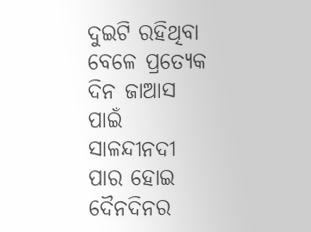ଦୁଇଟି ରହିଥିବା ବେଳେ ପ୍ରତ୍ୟେକ ଦିନ ଜାଆସ ପାଇଁ ସାଳନ୍ଦୀନଦୀ ପାର ହୋଇ ଦୈନଦିନର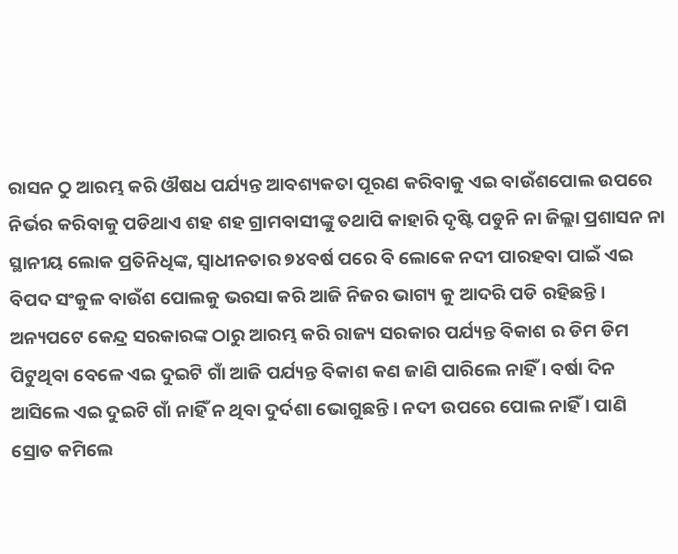ରାସନ ଠୁ ଆରମ୍ଭ କରି ଔଷଧ ପର୍ଯ୍ୟନ୍ତ ଆବଶ୍ୟକତା ପୂରଣ କରିବାକୁ ଏଇ ବାଉଁଶପୋଲ ଉପରେ ନିର୍ଭର କରିବାକୁ ପଡିଥାଏ ଶହ ଶହ ଗ୍ରାମବାସୀଙ୍କୁ ତଥାପି କାହାରି ଦୃଷ୍ଟି ପଡୁନି ନା ଜିଲ୍ଲା ପ୍ରଶାସନ ନା ସ୍ଥାନୀୟ ଲୋକ ପ୍ରତିନିଧିଙ୍କ, ସ୍ୱାଧୀନତାର ୭୪ବର୍ଷ ପରେ ବି ଲୋକେ ନଦୀ ପାରହବା ପାଇଁ ଏଇ ବିପଦ ସଂକୁଳ ବାଉଁଶ ପୋଲକୁ ଭରସା କରି ଆଜି ନିଜର ଭାଗ୍ୟ କୁ ଆଦରି ପଡି ରହିଛନ୍ତି ।
ଅନ୍ୟପଟେ କେନ୍ଦ୍ର ସରକାରଙ୍କ ଠାରୁ ଆରମ୍ଭ କରି ରାଜ୍ୟ ସରକାର ପର୍ଯ୍ୟନ୍ତ ବିକାଶ ର ଡିମ ଡିମ ପିଟୁଥିବା ବେଳେ ଏଇ ଦୁଇଟି ଗାଁ ଆଜି ପର୍ଯ୍ୟନ୍ତ ବିକାଶ କଣ ଜାଣି ପାରିଲେ ନାହିଁ । ବର୍ଷା ଦିନ ଆସିଲେ ଏଇ ଦୁଇଟି ଗାଁ ନାହିଁ ନ ଥିବା ଦୁର୍ଦଶା ଭୋଗୁଛନ୍ତି । ନଦୀ ଉପରେ ପୋଲ ନାହିଁ । ପାଣି ସ୍ରୋତ କମିଲେ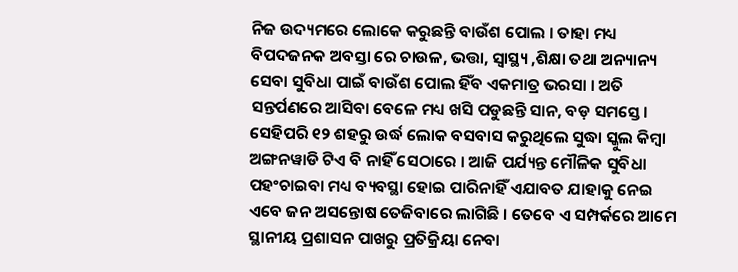ନିଜ ଉଦ୍ୟମରେ ଲୋକେ କରୁଛନ୍ତି ବାଉଁଶ ପୋଲ । ତାହା ମଧ୍ୟ ବିପଦଜନକ ଅବସ୍ତା ରେ ଚାଉଳ, ଭତ୍ତା, ସ୍ୱାସ୍ଥ୍ୟ ,ଶିକ୍ଷା ତଥା ଅନ୍ୟାନ୍ୟ ସେବା ସୁବିଧା ପାଇଁ ବାଉଁଶ ପୋଲ ହିଁବ ଏକମାତ୍ର ଭରସା । ଅତି ସନ୍ତର୍ପଣରେ ଆସିବା ବେଳେ ମଧ୍ୟ ଖସି ପଡୁଛନ୍ତି ସାନ, ବଡ଼ ସମସ୍ତେ । ସେହିପରି ୧୨ ଶହରୁ ଉର୍ଦ୍ଧ ଲୋକ ବସବାସ କରୁଥିଲେ ସୁଦ୍ଧା ସ୍କୁଲ କିମ୍ବା ଅଙ୍ଗନୱାଡି ଟିଏ ବି ନାହିଁ ସେଠାରେ । ଆଜି ପର୍ଯ୍ୟନ୍ତ ମୌଳିକ ସୁବିଧା ପହଂଚାଇବା ମଧ୍ୟ ବ୍ୟବସ୍ଥା ହୋଇ ପାରିନାହିଁ ଏଯାବତ ଯାହାକୁ ନେଇ ଏବେ ଜନ ଅସନ୍ତୋଷ ତେଜିବାରେ ଲାଗିଛି । ତେବେ ଏ ସମ୍ପର୍କରେ ଆମେ ସ୍ଥାନୀୟ ପ୍ରଶାସନ ପାଖରୁ ପ୍ରତିକ୍ରିୟା ନେବା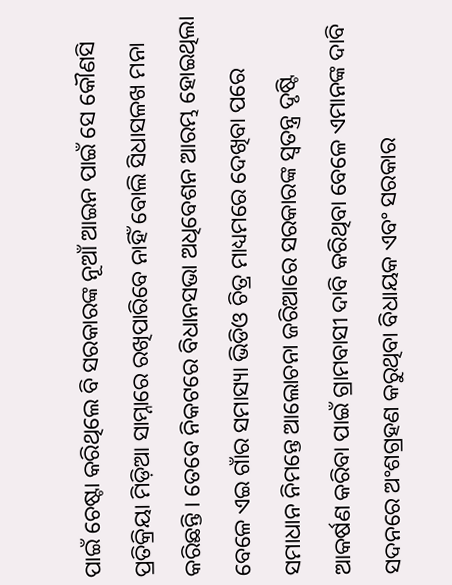ପାଇଁ ଚେଷ୍ଟା କରିଥିଲେ ବି ସରକାରଙ୍କ ନୂଆଁ ଆଇନ ପାଇଁ ସେ କୌଣସି ପ୍ରତିକ୍ରିୟା ମିଡ଼ିଆ ସାମ୍ନାରେ ରଖିପାରିବେ ନାହିଁ ବୋଲି ସିଧାସଳଖ ମନା କରିଛନ୍ତି । ତେବେ ନିକଟରେ ବିଧାନସଭା ଅଧିବେଶନ ଆରମ୍ଭ ହୋଇଥିଲା ବେଳେ ଏଇ ଗାଁର ସମାସ୍ୟା ଭିଡିଓ ଚିତ୍ର ମାଧ୍ୟମରେ ଦେଖିବା ପରେ ସମାଧାନ ନିମନ୍ତେ ଆଲୋଚନା ଜରିଆରେ ସରକାରଙ୍କ ସ୍ୱତନ୍ତ୍ର ଦୃଷ୍ଟି ଆକର୍ଷଣ କରିବା ପାଇଁ ଗ୍ରାମବାସୀ ଦାବି କରିଥିବା ବେଳେ ଏମାନଙ୍କ ଦାବି ସଦନରେ ଅଂଶଗ୍ରହଣ କରୁଥିବା ବିଧାୟକ ଏବଂ ସରକାର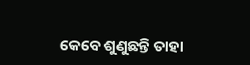କେବେ ଶୁଣୁଛନ୍ତି ତାହା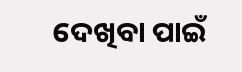ଦେଖିବା ପାଇଁ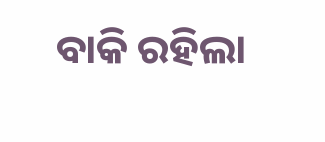ବାକି ରହିଲା